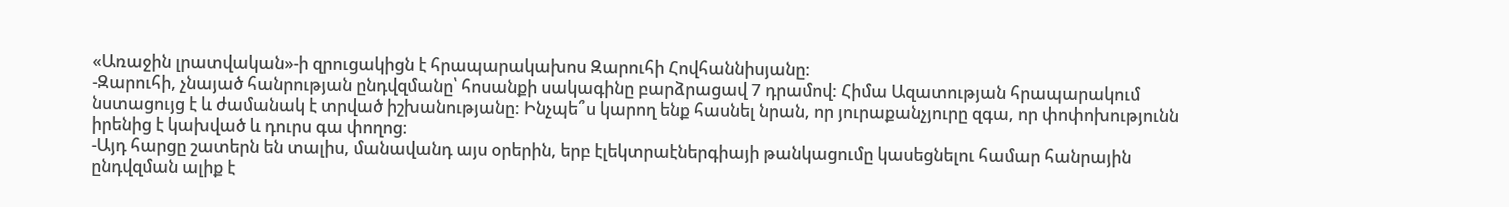«Առաջին լրատվական»-ի զրուցակիցն է հրապարակախոս Զարուհի Հովհաննիսյանը։
-Զարուհի, չնայած հանրության ընդվզմանը՝ հոսանքի սակագինը բարձրացավ 7 դրամով: Հիմա Ազատության հրապարակում նստացույց է և ժամանակ է տրված իշխանությանը: Ինչպե՞ս կարող ենք հասնել նրան, որ յուրաքանչյուրը զգա, որ փոփոխությունն իրենից է կախված և դուրս գա փողոց։
-Այդ հարցը շատերն են տալիս, մանավանդ այս օրերին, երբ էլեկտրաէներգիայի թանկացումը կասեցնելու համար հանրային ընդվզման ալիք է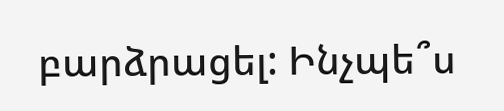բարձրացել: Ինչպե՞ս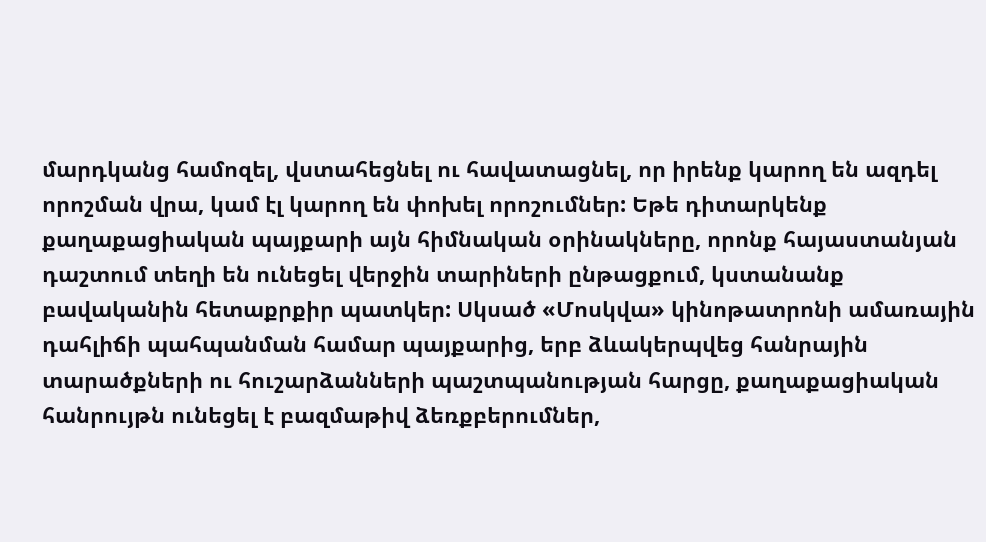մարդկանց համոզել, վստահեցնել ու հավատացնել, որ իրենք կարող են ազդել որոշման վրա, կամ էլ կարող են փոխել որոշումներ: Եթե դիտարկենք քաղաքացիական պայքարի այն հիմնական օրինակները, որոնք հայաստանյան դաշտում տեղի են ունեցել վերջին տարիների ընթացքում, կստանանք բավականին հետաքրքիր պատկեր: Սկսած «Մոսկվա» կինոթատրոնի ամառային դահլիճի պահպանման համար պայքարից, երբ ձևակերպվեց հանրային տարածքների ու հուշարձանների պաշտպանության հարցը, քաղաքացիական հանրույթն ունեցել է բազմաթիվ ձեռքբերումներ,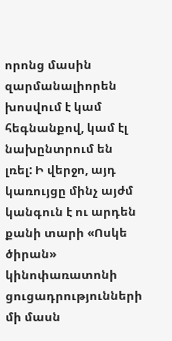որոնց մասին զարմանալիորեն խոսվում է կամ հեգնանքով, կամ էլ նախընտրում են լռել: Ի վերջո, այդ կառույցը մինչ այժմ կանգուն է ու արդեն քանի տարի «Ոսկե ծիրան» կինոփառատոնի ցուցադրությունների մի մասն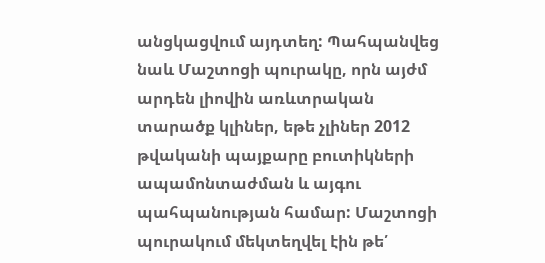անցկացվում այդտեղ: Պահպանվեց նաև Մաշտոցի պուրակը, որն այժմ արդեն լիովին առևտրական տարածք կլիներ, եթե չլիներ 2012 թվականի պայքարը բուտիկների ապամոնտաժման և այգու պահպանության համար: Մաշտոցի պուրակում մեկտեղվել էին թե՛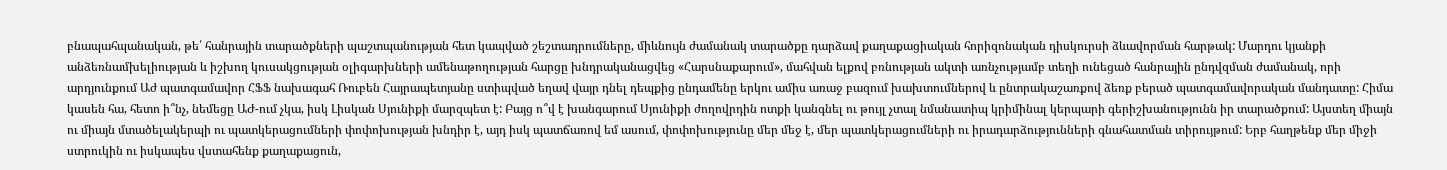բնապահպանական, թե՛ հանրային տարածքների պաշտպանության հետ կապված շեշտադրումները, միևնույն ժամանակ տարածքը դարձավ քաղաքացիական հորիզոնական դիսկուրսի ձևավորման հարթակ: Մարդու կյանքի անձեռնամխելիության և իշխող կուսակցության օլիգարխների ամենաթողության հարցը խնդրականացվեց «Հարսնաքարում», մահվան ելքով բռնության ակտի առնչությամբ տեղի ունեցած հանրային ընդվզման ժամանակ, որի արդյունքում Աժ պատգամավոր ՀՖՖ նախագահ Ռուբեն Հայրապետյանը ստիպված եղավ վայր դնել դեպքից ընդամենը երկու ամիս առաջ բազում խախտումներով և ընտրակաշառքով ձեռք բերած պատգամավորական մանդատը: Հիմա կասեն հա, հետո ի՞նչ, նեմեցը ԱԺ-ում չկա, իսկ Լիսկան Սյունիքի մարզպետ է: Բայց ո՞վ է խանգարում Սյունիքի ժողովրդին ոտքի կանգնել ու թույլ չտալ նմանատիպ կրիմինալ կերպարի գերիշխանությունն իր տարածքում: Այստեղ միայն ու միայն մտածելակերպի ու պատկերացումների փոփոխության խնդիր է, այդ իսկ պատճառով եմ ասում, փոփոխությունը մեր մեջ է, մեր պատկերացումների ու իրադարձությունների գնահատման տիրույթում: Երբ հաղթենք մեր միջի ստրուկին ու իսկապես վստահենք քաղաքացուն,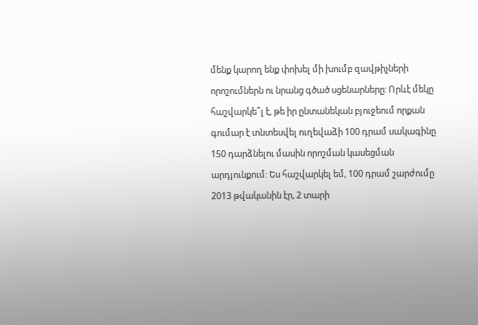մենք կարող ենք փոխել մի խումբ զավթիչների որոշումներն ու նրանց գծած սցենարները: Որևէ մեկը հաշվարկե՞լ է, թե իր ընտանեկան բյուջեում որքան գումար է տնտեսվել ուղեվաձի 100 դրամ սակագինը 150 դարձնելու մասին որոշման կասեցման արդյունքում: Ես հաշվարկել եմ, 100 դրամ շարժումը 2013 թվականին էր, 2 տարի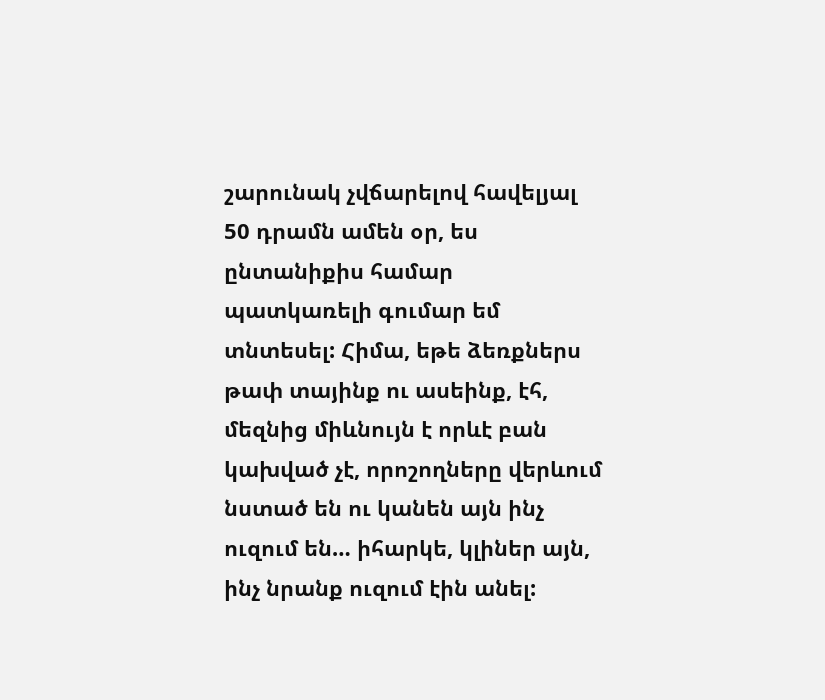շարունակ չվճարելով հավելյալ 50 դրամն ամեն օր, ես ընտանիքիս համար պատկառելի գումար եմ տնտեսել: Հիմա, եթե ձեռքներս թափ տայինք ու ասեինք, էհ, մեզնից միևնույն է որևէ բան կախված չէ, որոշողները վերևում նստած են ու կանեն այն ինչ ուզում են… իհարկե, կլիներ այն, ինչ նրանք ուզում էին անել: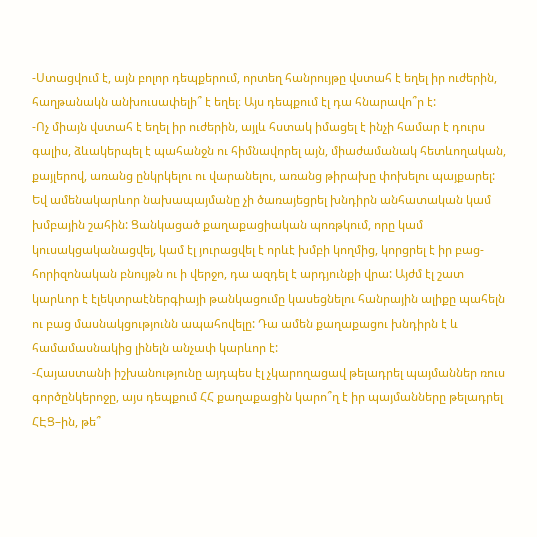-Ստացվում է, այն բոլոր դեպքերում, որտեղ հանրույթը վստահ է եղել իր ուժերին, հաղթանակն անխուսափելի՞ է եղել։ Այս դեպքում էլ դա հնարավո՞ր է:
-Ոչ միայն վստահ է եղել իր ուժերին, այլև հստակ իմացել է ինչի համար է դուրս գալիս, ձևակերպել է պահանջն ու հիմնավորել այն, միաժամանակ հետևողական, քայլերով, առանց ընկրկելու ու վարանելու, առանց թիրախը փոխելու պայքարել: Եվ ամենակարևոր նախապայմանը չի ծառայեցրել խնդիրն անհատական կամ խմբային շահին: Ցանկացած քաղաքացիական պոռթկում, որը կամ կուսակցականացվել, կամ էլ յուրացվել է որևէ խմբի կողմից, կորցրել է իր բաց-հորիզոնական բնույթն ու ի վերջո, դա ազդել է արդյունքի վրա: Այժմ էլ շատ կարևոր է էլեկտրաէներգիայի թանկացումը կասեցնելու հանրային ալիքը պահելն ու բաց մասնակցությունն ապահովելը: Դա ամեն քաղաքացու խնդիրն է և համամասնակից լինելն անչափ կարևոր է:
-Հայաստանի իշխանությունը այդպես էլ չկարողացավ թելադրել պայմաններ ռուս գործընկերոջը, այս դեպքում ՀՀ քաղաքացին կարո՞ղ է իր պայմանները թելադրել ՀԷՑ–ին, թե՞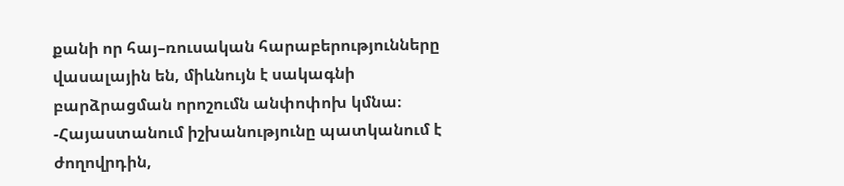քանի որ հայ–ռուսական հարաբերությունները վասալային են, միևնույն է սակագնի բարձրացման որոշումն անփոփոխ կմնա։
-Հայաստանում իշխանությունը պատկանում է ժողովրդին,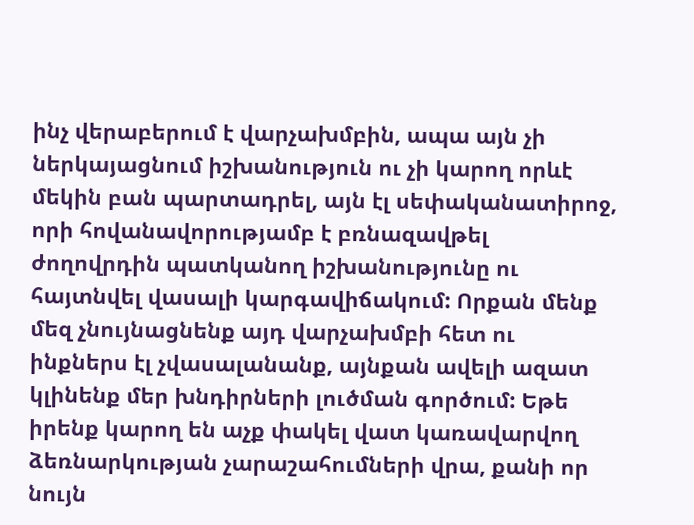ինչ վերաբերում է վարչախմբին, ապա այն չի ներկայացնում իշխանություն ու չի կարող որևէ մեկին բան պարտադրել, այն էլ սեփականատիրոջ, որի հովանավորությամբ է բռնազավթել ժողովրդին պատկանող իշխանությունը ու հայտնվել վասալի կարգավիճակում: Որքան մենք մեզ չնույնացնենք այդ վարչախմբի հետ ու ինքներս էլ չվասալանանք, այնքան ավելի ազատ կլինենք մեր խնդիրների լուծման գործում: Եթե իրենք կարող են աչք փակել վատ կառավարվող ձեռնարկության չարաշահումների վրա, քանի որ նույն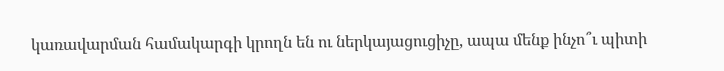կառավարման համակարգի կրողն են ու ներկայացուցիչը, ապա մենք ինչո՞ւ պիտի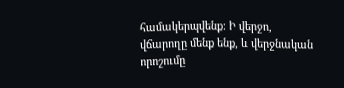համակերպվենք: Ի վերջո, վճարողը մենք ենք, և վերջնական որոշումը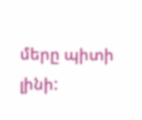մերը պիտի լինի: